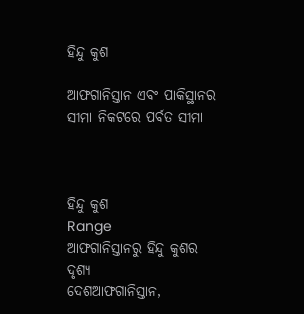ହିନ୍ଦୁ କୁଶ

ଆଫଗାନିସ୍ତାନ ଏବଂ ପାକିସ୍ଥାନର ସୀମା ନିକଟରେ ପର୍ବତ ସୀମା



ହିନ୍ଦୁ କୁଶ
Range
ଆଫଗାନିସ୍ତାନରୁ ହିନ୍ଦୁ କୁଶର ଦୃଶ୍ୟ
ଦେଶଆଫଗାନିସ୍ତାନ,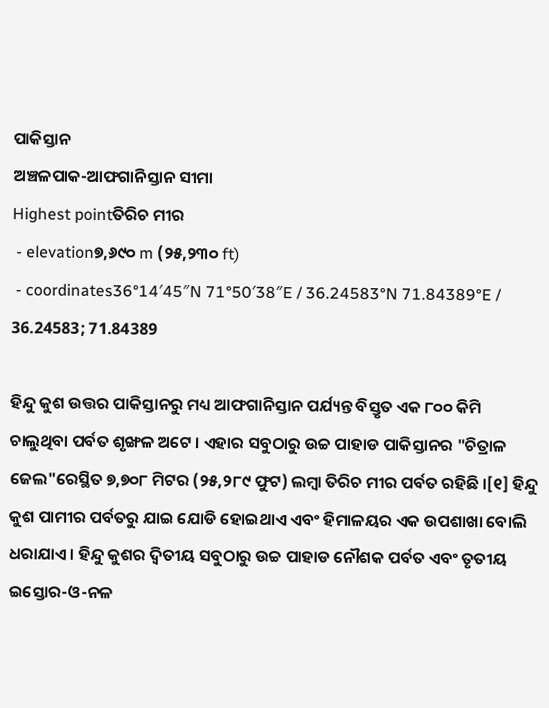ପାକିସ୍ତାନ
ଅଞ୍ଚଳପାକ-ଆଫଗାନିସ୍ତାନ ସୀମା
Highest pointତିରିଚ ମୀର
 - elevation୭,୬୯୦ m (୨୫,୨୩୦ ft)
 - coordinates36°14′45″N 71°50′38″E / 36.24583°N 71.84389°E / 36.24583; 71.84389

ହିନ୍ଦୁ କୁଶ ଉତ୍ତର ପାକିସ୍ତାନରୁ ମଧ୍ୟ ଆଫଗାନିସ୍ତାନ ପର୍ଯ୍ୟନ୍ତ ବିସ୍ତୃତ ଏକ ୮୦୦ କିମି ଚାଲୁଥିବା ପର୍ବତ ଶୃଙ୍ଖଳ ଅଟେ । ଏହାର ସବୁଠାରୁ ଉଚ୍ଚ ପାହାଡ ପାକିସ୍ତାନର "ଚିତ୍ରାଳ ଜେଲ"ରେସ୍ଥିତ ୭,୭୦୮ ମିଟର (୨୫,୨୮୯ ଫୁଟ) ଲମ୍ବା ତିରିଚ ମୀର ପର୍ବତ ରହିଛି ।[୧] ହିନ୍ଦୁ କୁଶ ପାମୀର ପର୍ବତରୁ ଯାଇ ଯୋଡି ହୋଇଥାଏ ଏବଂ ହିମାଳୟର ଏକ ଉପଶାଖା ବୋଲି ଧରାଯାଏ । ହିନ୍ଦୁ କୁଶର ଦ୍ୱିତୀୟ ସବୁଠାରୁ ଉଚ୍ଚ ପାହାଡ ନୌଶକ ପର୍ବତ ଏବଂ ତୃତୀୟ ଇସ୍ତୋର-ଓ-ନଳ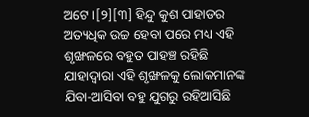ଅଟେ ।[୨][୩] ହିନ୍ଦୁ କୁଶ ପାହାଡର ଅତ୍ୟଧିକ ଉଚ୍ଚ ହେବା ପରେ ମଧ୍ୟ ଏହି ଶୃଙ୍ଖଳରେ ବହୁତ ପାହଞ୍ଚ ରହିଛି ଯାହାଦ୍ୱାରା ଏହି ଶୃଙ୍ଖଳକୁ ଲୋକମାନଙ୍କ ଯିବା-ଆସିବା ବହୁ ଯୁଗରୁ ରହିଆସିଛି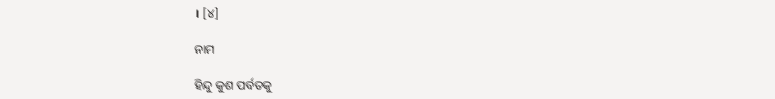। [୪]

ନାମ

ହିନ୍ଦୁ କୁଶ ପର୍ବତକୁ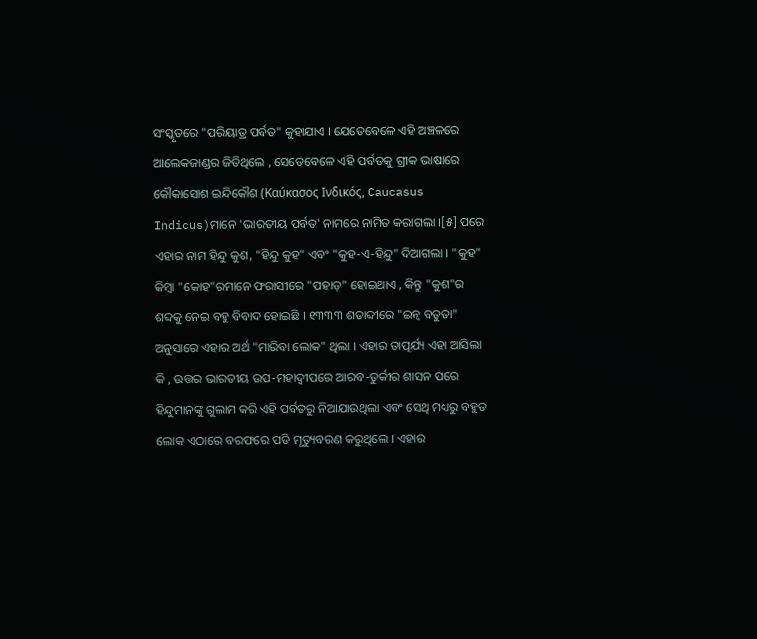ସଂସ୍କୃତରେ "ପରିୟାତ୍ର ପର୍ବତ" କୁହାଯାଏ । ଯେତେବେଳେ ଏହି ଅଞ୍ଚଳରେ ଆଲେକଜାଣ୍ଡର ଜିତିଥିଲେ , ସେତେବେଳେ ଏହି ପର୍ବତକୁ ଗ୍ରୀକ ଭାଷାରେ କୌକାସୋଶ ଇନ୍ଦିକୌଶ (Καύκασος Ινδικός, Caucasus Indicus)ମାନେ 'ଭାରତୀୟ ପର୍ବତ' ନାମରେ ନାମିତ କରାଗଲା ।[୫] ପରେ ଏହାର ନାମ ହିନ୍ଦୁ କୁଶ, "ହିନ୍ଦୁ କୁହ" ଏବଂ "କୁହ-ଏ-ହିନ୍ଦୁ" ଦିଆଗଲା । "କୁହ" କିମ୍ବା "କୋହ"ରମାନେ ଫରାସୀରେ "ପହାଡ଼" ହୋଇଥାଏ , କିନ୍ତୁ "କୁଶ"ର ଶବ୍ଦକୁ ନେଇ ବହୁ ବିବାଦ ହୋଇଛି । ୧୩୩୩ ଶତାବ୍ଦୀରେ "ଇନ୍ୱ ବତୁତା" ଅନୁସାରେ ଏହାର ଅର୍ଥ "ମାରିବା ଲୋକ" ଥିଲା । ଏହାର ତାତ୍ପର୍ଯ୍ୟ ଏହା ଆସିଲା କି , ଉତ୍ତର ଭାରତୀୟ ଉପ-ମହାଦ୍ୱୀପରେ ଆରବ-ତୁର୍କୀର ଶାସନ ପରେ ହିନ୍ଦୁମାନଙ୍କୁ ଗୁଲାମ କରି ଏହି ପର୍ବତରୁ ନିଆଯାଉଥିଲା ଏବଂ ସେଥି ମଧ୍ୟରୁ ବହୁତ ଲୋକ ଏଠାରେ ବରଫରେ ପଡି ମୃତ୍ୟୁବରଣ କରୁଥିଲେ । ଏହାର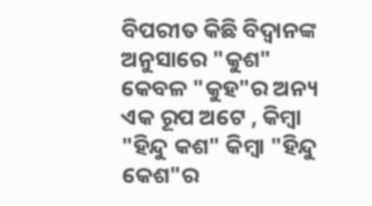ବିପରୀତ କିଛି ବିଦ୍ୱାନଙ୍କ ଅନୁସାରେ "କୁଶ" କେବଳ "କୁହ"ର ଅନ୍ୟ ଏକ ରୂପ ଅଟେ , କିମ୍ବା "ହିନ୍ଦୁ କଶ" କିମ୍ବା "ହିନ୍ଦୁ କେଶ"ର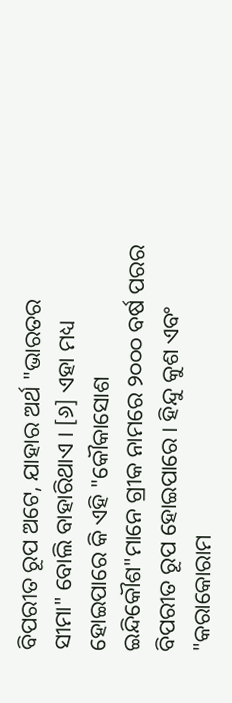ବିପରୀତ ରୂପ ଅଟେ, ଯାହାର ଅର୍ଥ "ଭାରତର ସୀମା" ବୋଲି ବାହାରିଥାଏ । [୬] ଏହା ମଧ୍ୟ ହୋଇପାରେ କି ଏହି "କୌକାସୋଶ ଇନ୍ଦିକୌଶ"ମାନେ ଗ୍ରୀକ ନାମରେ ୨୦୦୦ ବର୍ଷ ପରର ବିପରୀତ ରୂପ ହୋଇପାରେ । ହିନ୍ଦୁ କୁଶ ଏବଂ "କରାକୋରାମ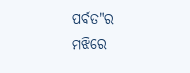ପର୍ବତ"ର ମଝିରେ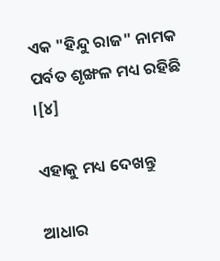ଏକ "ହିନ୍ଦୁ ରାଜ" ନାମକ ପର୍ବତ ଶୃଙ୍ଖଳ ମଧ୍ୟ ରହିଛି ।[୪]

ଏହାକୁ ମଧ୍ୟ ଦେଖନ୍ତୁ

ଆଧାର